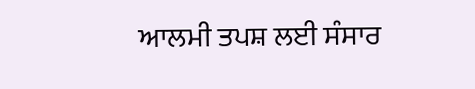ਆਲਮੀ ਤਪਸ਼ ਲਈ ਸੰਸਾਰ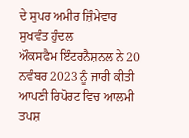ਦੇ ਸੁਪਰ ਅਮੀਰ ਜ਼ਿੰਮੇਵਾਰ
ਸੁਖਵੰਤ ਹੁੰਦਲ
ਔਕਸਫੈਮ ਇੰਟਰਨੈਸ਼ਨਲ ਨੇ 20 ਨਵੰਬਰ 2023 ਨੂੰ ਜਾਰੀ ਕੀਤੀ ਆਪਣੀ ਰਿਪੋਰਟ ਵਿਚ ਆਲਮੀ ਤਪਸ਼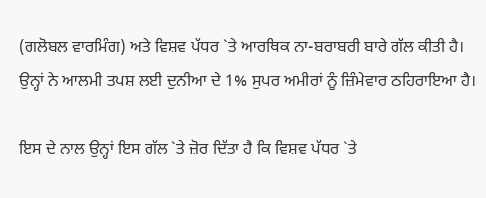(ਗਲੋਬਲ ਵਾਰਮਿੰਗ) ਅਤੇ ਵਿਸ਼ਵ ਪੱਧਰ `ਤੇ ਆਰਥਿਕ ਨਾ-ਬਰਾਬਰੀ ਬਾਰੇ ਗੱਲ ਕੀਤੀ ਹੈ। ਉਨ੍ਹਾਂ ਨੇ ਆਲਮੀ ਤਪਸ਼ ਲਈ ਦੁਨੀਆ ਦੇ 1% ਸੁਪਰ ਅਮੀਰਾਂ ਨੂੰ ਜ਼ਿੰਮੇਵਾਰ ਠਹਿਰਾਇਆ ਹੈ।

ਇਸ ਦੇ ਨਾਲ ਉਨ੍ਹਾਂ ਇਸ ਗੱਲ `ਤੇ ਜ਼ੋਰ ਦਿੱਤਾ ਹੈ ਕਿ ਵਿਸ਼ਵ ਪੱਧਰ `ਤੇ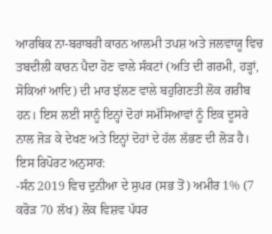ਆਰਥਿਕ ਨਾ-ਬਰਾਬਰੀ ਕਾਰਨ ਆਲਮੀ ਤਪਸ਼ ਅਤੇ ਜਲਵਾਯੂ ਵਿਚ ਤਬਦੀਲੀ ਕਾਰਨ ਪੈਦਾ ਹੋਣ ਵਾਲੇ ਸੰਕਟਾਂ (ਅਤਿ ਦੀ ਗਰਮੀ, ਹੜ੍ਹਾਂ, ਸੋਕਿਆਂ ਆਦਿ) ਦੀ ਮਾਰ ਝੱਲਣ ਵਾਲੇ ਬਹੁਗਿਣਤੀ ਲੋਕ ਗਰੀਬ ਹਨ। ਇਸ ਲਈ ਸਾਨੂੰ ਇਨ੍ਹਾਂ ਦੋਹਾਂ ਸਮੱਸਿਆਵਾਂ ਨੂੰ ਇਕ ਦੂਸਰੇ ਨਾਲ ਜੋੜ ਕੇ ਦੇਖਣ ਅਤੇ ਇਨ੍ਹਾਂ ਦੋਹਾਂ ਦੇ ਹੱਲ ਲੱਭਣ ਦੀ ਲੋੜ ਹੈ। ਇਸ ਰਿਪੋਰਟ ਅਨੁਸਾਰ:
-ਸੰਨ 2019 ਵਿਚ ਦੁਨੀਆ ਦੇ ਸੁਪਰ (ਸਭ ਤੋਂ) ਅਮੀਰ 1% (7 ਕਰੋੜ 70 ਲੱਖ) ਲੋਕ ਵਿਸ਼ਵ ਪੱਧਰ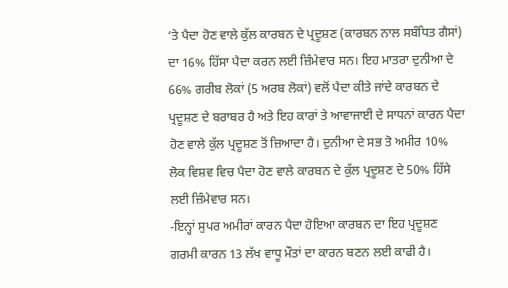‘ਤੇ ਪੈਦਾ ਹੋਣ ਵਾਲੇ ਕੁੱਲ ਕਾਰਬਨ ਦੇ ਪ੍ਰਦੂਸ਼ਣ (ਕਾਰਬਨ ਨਾਲ ਸਬੰਧਿਤ ਗੈਸਾਂ) ਦਾ 16% ਹਿੱਸਾ ਪੈਦਾ ਕਰਨ ਲਈ ਜ਼ਿੰਮੇਵਾਰ ਸਨ। ਇਹ ਮਾਤਰਾ ਦੁਨੀਆ ਦੇ 66% ਗਰੀਬ ਲੋਕਾਂ (5 ਅਰਬ ਲੋਕਾਂ) ਵਲੋਂ ਪੈਦਾ ਕੀਤੇ ਜਾਂਦੇ ਕਾਰਬਨ ਦੇ ਪ੍ਰਦੂਸ਼ਣ ਦੇ ਬਰਾਬਰ ਹੈ ਅਤੇ ਇਹ ਕਾਰਾਂ ਤੇ ਆਵਾਜਾਈ ਦੇ ਸਾਧਨਾਂ ਕਾਰਨ ਪੈਦਾ ਹੋਣ ਵਾਲੇ ਕੁੱਲ ਪ੍ਰਦੂਸ਼ਣ ਤੋਂ ਜ਼ਿਆਦਾ ਹੈ। ਦੁਨੀਆ ਦੇ ਸਭ ਤੋ ਅਮੀਰ 10% ਲੋਕ ਵਿਸ਼ਵ ਵਿਚ ਪੈਦਾ ਹੋਣ ਵਾਲੇ ਕਾਰਬਨ ਦੇ ਕੁੱਲ ਪ੍ਰਦੂਸ਼ਣ ਦੇ 50% ਹਿੱਸੇ ਲਈ ਜ਼ਿੰਮੇਵਾਰ ਸਨ।
-ਇਨ੍ਹਾਂ ਸੁਪਰ ਅਮੀਰਾਂ ਕਾਰਨ ਪੈਦਾ ਹੋਇਆ ਕਾਰਬਨ ਦਾ ਇਹ ਪ੍ਰਦੂਸ਼ਣ ਗਰਮੀ ਕਾਰਨ 13 ਲੱਖ ਵਾਧੂ ਮੌਤਾਂ ਦਾ ਕਾਰਨ ਬਣਨ ਲਈ ਕਾਫੀ ਹੈ।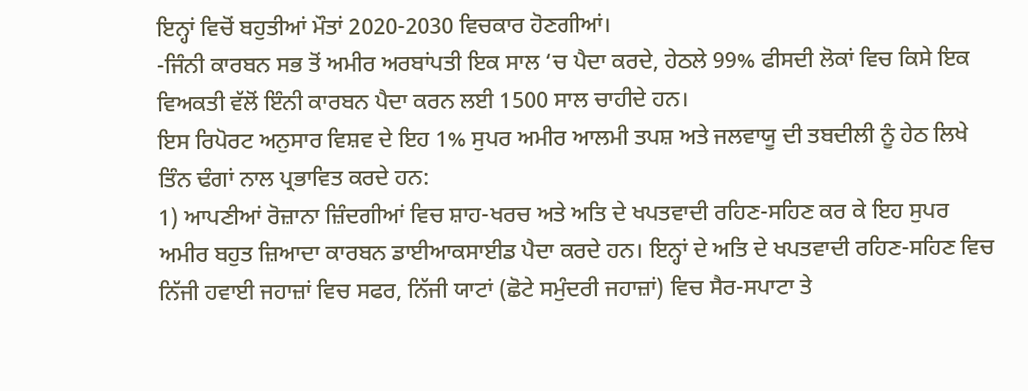ਇਨ੍ਹਾਂ ਵਿਚੋਂ ਬਹੁਤੀਆਂ ਮੌਤਾਂ 2020-2030 ਵਿਚਕਾਰ ਹੋਣਗੀਆਂ।
-ਜਿੰਨੀ ਕਾਰਬਨ ਸਭ ਤੋਂ ਅਮੀਰ ਅਰਬਾਂਪਤੀ ਇਕ ਸਾਲ ‘ਚ ਪੈਦਾ ਕਰਦੇ, ਹੇਠਲੇ 99% ਫੀਸਦੀ ਲੋਕਾਂ ਵਿਚ ਕਿਸੇ ਇਕ ਵਿਅਕਤੀ ਵੱਲੋਂ ਇੰਨੀ ਕਾਰਬਨ ਪੈਦਾ ਕਰਨ ਲਈ 1500 ਸਾਲ ਚਾਹੀਦੇ ਹਨ।
ਇਸ ਰਿਪੋਰਟ ਅਨੁਸਾਰ ਵਿਸ਼ਵ ਦੇ ਇਹ 1% ਸੁਪਰ ਅਮੀਰ ਆਲਮੀ ਤਪਸ਼ ਅਤੇ ਜਲਵਾਯੂ ਦੀ ਤਬਦੀਲੀ ਨੂੰ ਹੇਠ ਲਿਖੇ ਤਿੰਨ ਢੰਗਾਂ ਨਾਲ ਪ੍ਰਭਾਵਿਤ ਕਰਦੇ ਹਨ:
1) ਆਪਣੀਆਂ ਰੋਜ਼ਾਨਾ ਜ਼ਿੰਦਗੀਆਂ ਵਿਚ ਸ਼ਾਹ-ਖਰਚ ਅਤੇ ਅਤਿ ਦੇ ਖਪਤਵਾਦੀ ਰਹਿਣ-ਸਹਿਣ ਕਰ ਕੇ ਇਹ ਸੁਪਰ ਅਮੀਰ ਬਹੁਤ ਜ਼ਿਆਦਾ ਕਾਰਬਨ ਡਾਈਆਕਸਾਈਡ ਪੈਦਾ ਕਰਦੇ ਹਨ। ਇਨ੍ਹਾਂ ਦੇ ਅਤਿ ਦੇ ਖਪਤਵਾਦੀ ਰਹਿਣ-ਸਹਿਣ ਵਿਚ ਨਿੱਜੀ ਹਵਾਈ ਜਹਾਜ਼ਾਂ ਵਿਚ ਸਫਰ, ਨਿੱਜੀ ਯਾਟਾਂ (ਛੋਟੇ ਸਮੁੰਦਰੀ ਜਹਾਜ਼ਾਂ) ਵਿਚ ਸੈਰ-ਸਪਾਟਾ ਤੇ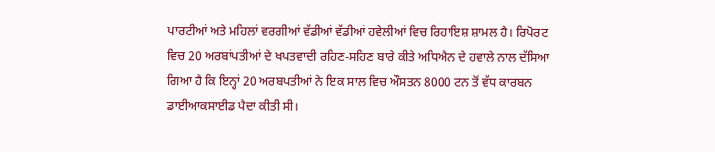ਪਾਰਟੀਆਂ ਅਤੇ ਮਹਿਲਾਂ ਵਰਗੀਆਂ ਵੱਡੀਆਂ ਵੱਡੀਆਂ ਹਵੇਲੀਆਂ ਵਿਚ ਰਿਹਾਇਸ਼ ਸ਼ਾਮਲ ਹੈ। ਰਿਪੋਰਟ ਵਿਚ 20 ਅਰਬਾਂਪਤੀਆਂ ਦੇ ਖਪਤਵਾਦੀ ਰਹਿਣ-ਸਹਿਣ ਬਾਰੇ ਕੀਤੇ ਅਧਿਐਨ ਦੇ ਹਵਾਲੇ ਨਾਲ ਦੱਸਿਆ ਗਿਆ ਹੈ ਕਿ ਇਨ੍ਹਾਂ 20 ਅਰਬਪਤੀਆਂ ਨੇ ਇਕ ਸਾਲ ਵਿਚ ਔਸਤਨ 8000 ਟਨ ਤੋਂ ਵੱਧ ਕਾਰਬਨ ਡਾਈਆਕਸਾਈਡ ਪੈਦਾ ਕੀਤੀ ਸੀ।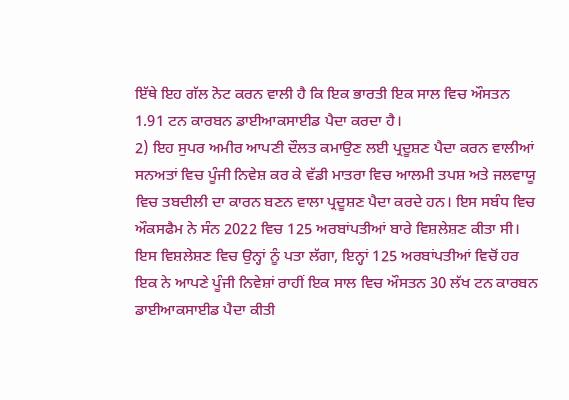ਇੱਥੇ ਇਹ ਗੱਲ ਨੋਟ ਕਰਨ ਵਾਲੀ ਹੈ ਕਿ ਇਕ ਭਾਰਤੀ ਇਕ ਸਾਲ ਵਿਚ ਔਸਤਨ 1.91 ਟਨ ਕਾਰਬਨ ਡਾਈਆਕਸਾਈਡ ਪੈਦਾ ਕਰਦਾ ਹੈ।
2) ਇਹ ਸੁਪਰ ਅਮੀਰ ਆਪਣੀ ਦੌਲਤ ਕਮਾਉਣ ਲਈ ਪ੍ਰਦੂਸ਼ਣ ਪੈਦਾ ਕਰਨ ਵਾਲੀਆਂ ਸਨਅਤਾਂ ਵਿਚ ਪੂੰਜੀ ਨਿਵੇਸ਼ ਕਰ ਕੇ ਵੱਡੀ ਮਾਤਰਾ ਵਿਚ ਆਲਮੀ ਤਪਸ਼ ਅਤੇ ਜਲਵਾਯੂ ਵਿਚ ਤਬਦੀਲੀ ਦਾ ਕਾਰਨ ਬਣਨ ਵਾਲਾ ਪ੍ਰਦੂਸ਼ਣ ਪੈਦਾ ਕਰਦੇ ਹਨ। ਇਸ ਸਬੰਧ ਵਿਚ ਔਕਸਫੈਮ ਨੇ ਸੰਨ 2022 ਵਿਚ 125 ਅਰਬਾਂਪਤੀਆਂ ਬਾਰੇ ਵਿਸ਼ਲੇਸ਼ਣ ਕੀਤਾ ਸੀ। ਇਸ ਵਿਸ਼ਲੇਸ਼ਣ ਵਿਚ ਉਨ੍ਹਾਂ ਨੂੰ ਪਤਾ ਲੱਗਾ, ਇਨ੍ਹਾਂ 125 ਅਰਬਾਂਪਤੀਆਂ ਵਿਚੋਂ ਹਰ ਇਕ ਨੇ ਆਪਣੇ ਪੂੰਜੀ ਨਿਵੇਸ਼ਾਂ ਰਾਹੀਂ ਇਕ ਸਾਲ ਵਿਚ ਔਸਤਨ 30 ਲੱਖ ਟਨ ਕਾਰਬਨ ਡਾਈਆਕਸਾਈਡ ਪੈਦਾ ਕੀਤੀ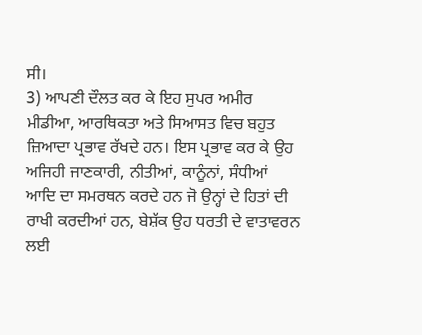ਸੀ।
3) ਆਪਣੀ ਦੌਲਤ ਕਰ ਕੇ ਇਹ ਸੁਪਰ ਅਮੀਰ ਮੀਡੀਆ, ਆਰਥਿਕਤਾ ਅਤੇ ਸਿਆਸਤ ਵਿਚ ਬਹੁਤ ਜ਼ਿਆਦਾ ਪ੍ਰਭਾਵ ਰੱਖਦੇ ਹਨ। ਇਸ ਪ੍ਰਭਾਵ ਕਰ ਕੇ ਉਹ ਅਜਿਹੀ ਜਾਣਕਾਰੀ, ਨੀਤੀਆਂ, ਕਾਨੂੰਨਾਂ, ਸੰਧੀਆਂ ਆਦਿ ਦਾ ਸਮਰਥਨ ਕਰਦੇ ਹਨ ਜੋ ਉਨ੍ਹਾਂ ਦੇ ਹਿਤਾਂ ਦੀ ਰਾਖੀ ਕਰਦੀਆਂ ਹਨ, ਬੇਸ਼ੱਕ ਉਹ ਧਰਤੀ ਦੇ ਵਾਤਾਵਰਨ ਲਈ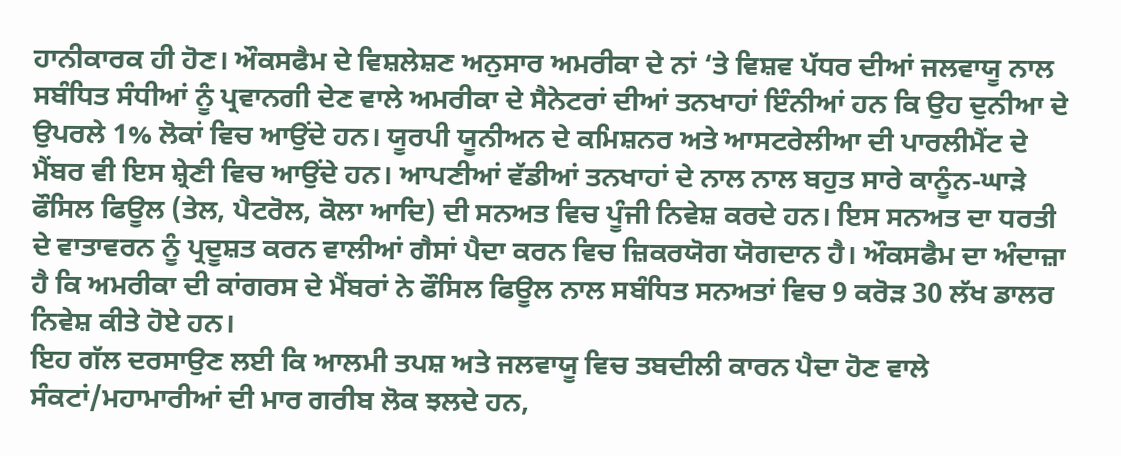ਹਾਨੀਕਾਰਕ ਹੀ ਹੋਣ। ਔਕਸਫੈਮ ਦੇ ਵਿਸ਼ਲੇਸ਼ਣ ਅਨੁਸਾਰ ਅਮਰੀਕਾ ਦੇ ਨਾਂ ‘ਤੇ ਵਿਸ਼ਵ ਪੱਧਰ ਦੀਆਂ ਜਲਵਾਯੂ ਨਾਲ ਸਬੰਧਿਤ ਸੰਧੀਆਂ ਨੂੰ ਪ੍ਰਵਾਨਗੀ ਦੇਣ ਵਾਲੇ ਅਮਰੀਕਾ ਦੇ ਸੈਨੇਟਰਾਂ ਦੀਆਂ ਤਨਖਾਹਾਂ ਇੰਨੀਆਂ ਹਨ ਕਿ ਉਹ ਦੁਨੀਆ ਦੇ ਉਪਰਲੇ 1% ਲੋਕਾਂ ਵਿਚ ਆਉਂਦੇ ਹਨ। ਯੂਰਪੀ ਯੂਨੀਅਨ ਦੇ ਕਮਿਸ਼ਨਰ ਅਤੇ ਆਸਟਰੇਲੀਆ ਦੀ ਪਾਰਲੀਮੈਂਟ ਦੇ ਮੈਂਬਰ ਵੀ ਇਸ ਸ਼੍ਰੇਣੀ ਵਿਚ ਆਉਂਦੇ ਹਨ। ਆਪਣੀਆਂ ਵੱਡੀਆਂ ਤਨਖਾਹਾਂ ਦੇ ਨਾਲ ਨਾਲ ਬਹੁਤ ਸਾਰੇ ਕਾਨੂੰਨ-ਘਾੜੇ ਫੌਸਿਲ ਫਿਊਲ (ਤੇਲ, ਪੈਟਰੋਲ, ਕੋਲਾ ਆਦਿ) ਦੀ ਸਨਅਤ ਵਿਚ ਪੂੰਜੀ ਨਿਵੇਸ਼ ਕਰਦੇ ਹਨ। ਇਸ ਸਨਅਤ ਦਾ ਧਰਤੀ ਦੇ ਵਾਤਾਵਰਨ ਨੂੰ ਪ੍ਰਦੂਸ਼ਤ ਕਰਨ ਵਾਲੀਆਂ ਗੈਸਾਂ ਪੈਦਾ ਕਰਨ ਵਿਚ ਜ਼ਿਕਰਯੋਗ ਯੋਗਦਾਨ ਹੈ। ਔਕਸਫੈਮ ਦਾ ਅੰਦਾਜ਼ਾ ਹੈ ਕਿ ਅਮਰੀਕਾ ਦੀ ਕਾਂਗਰਸ ਦੇ ਮੈਂਬਰਾਂ ਨੇ ਫੌਸਿਲ ਫਿਊਲ ਨਾਲ ਸਬੰਧਿਤ ਸਨਅਤਾਂ ਵਿਚ 9 ਕਰੋੜ 30 ਲੱਖ ਡਾਲਰ ਨਿਵੇਸ਼ ਕੀਤੇ ਹੋਏ ਹਨ।
ਇਹ ਗੱਲ ਦਰਸਾਉਣ ਲਈ ਕਿ ਆਲਮੀ ਤਪਸ਼ ਅਤੇ ਜਲਵਾਯੂ ਵਿਚ ਤਬਦੀਲੀ ਕਾਰਨ ਪੈਦਾ ਹੋਣ ਵਾਲੇ ਸੰਕਟਾਂ/ਮਹਾਮਾਰੀਆਂ ਦੀ ਮਾਰ ਗਰੀਬ ਲੋਕ ਝਲਦੇ ਹਨ,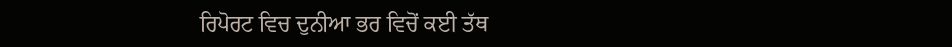ਰਿਪੋਰਟ ਵਿਚ ਦੁਨੀਆ ਭਰ ਵਿਚੋਂ ਕਈ ਤੱਥ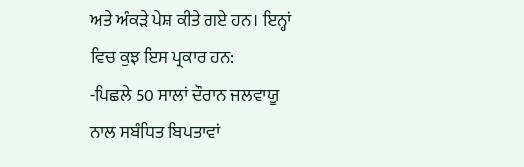ਅਤੇ ਅੰਕੜੇ ਪੇਸ਼ ਕੀਤੇ ਗਏ ਹਨ। ਇਨ੍ਹਾਂ ਵਿਚ ਕੁਝ ਇਸ ਪ੍ਰਕਾਰ ਹਨ:
-ਪਿਛਲੇ 50 ਸਾਲਾਂ ਦੌਰਾਨ ਜਲਵਾਯੂ ਨਾਲ ਸਬੰਧਿਤ ਬਿਪਤਾਵਾਂ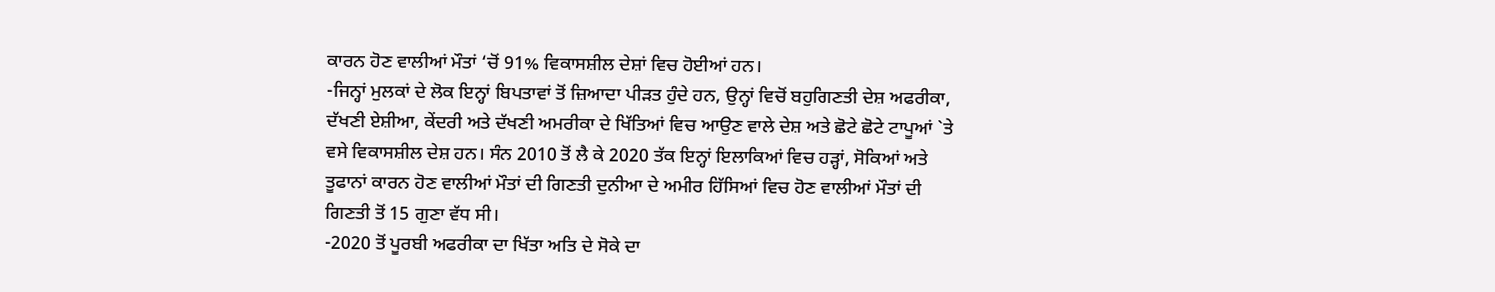ਕਾਰਨ ਹੋਣ ਵਾਲੀਆਂ ਮੌਤਾਂ ‘ਚੋਂ 91% ਵਿਕਾਸਸ਼ੀਲ ਦੇਸ਼ਾਂ ਵਿਚ ਹੋਈਆਂ ਹਨ।
-ਜਿਨ੍ਹਾਂ ਮੁਲਕਾਂ ਦੇ ਲੋਕ ਇਨ੍ਹਾਂ ਬਿਪਤਾਵਾਂ ਤੋਂ ਜ਼ਿਆਦਾ ਪੀੜਤ ਹੁੰਦੇ ਹਨ, ਉਨ੍ਹਾਂ ਵਿਚੋਂ ਬਹੁਗਿਣਤੀ ਦੇਸ਼ ਅਫਰੀਕਾ, ਦੱਖਣੀ ਏਸ਼ੀਆ, ਕੇਂਦਰੀ ਅਤੇ ਦੱਖਣੀ ਅਮਰੀਕਾ ਦੇ ਖਿੱਤਿਆਂ ਵਿਚ ਆਉਣ ਵਾਲੇ ਦੇਸ਼ ਅਤੇ ਛੋਟੇ ਛੋਟੇ ਟਾਪੂਆਂ `ਤੇ ਵਸੇ ਵਿਕਾਸਸ਼ੀਲ ਦੇਸ਼ ਹਨ। ਸੰਨ 2010 ਤੋਂ ਲੈ ਕੇ 2020 ਤੱਕ ਇਨ੍ਹਾਂ ਇਲਾਕਿਆਂ ਵਿਚ ਹੜ੍ਹਾਂ, ਸੋਕਿਆਂ ਅਤੇ ਤੂਫਾਨਾਂ ਕਾਰਨ ਹੋਣ ਵਾਲੀਆਂ ਮੌਤਾਂ ਦੀ ਗਿਣਤੀ ਦੁਨੀਆ ਦੇ ਅਮੀਰ ਹਿੱਸਿਆਂ ਵਿਚ ਹੋਣ ਵਾਲੀਆਂ ਮੌਤਾਂ ਦੀ ਗਿਣਤੀ ਤੋਂ 15 ਗੁਣਾ ਵੱਧ ਸੀ।
-2020 ਤੋਂ ਪੂਰਬੀ ਅਫਰੀਕਾ ਦਾ ਖਿੱਤਾ ਅਤਿ ਦੇ ਸੋਕੇ ਦਾ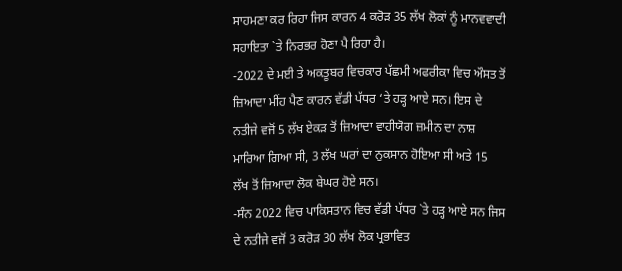ਸਾਹਮਣਾ ਕਰ ਰਿਹਾ ਜਿਸ ਕਾਰਨ 4 ਕਰੋੜ 35 ਲੱਖ ਲੋਕਾਂ ਨੂੰ ਮਾਨਵਵਾਦੀ ਸਹਾਇਤਾ `ਤੇ ਨਿਰਭਰ ਹੋਣਾ ਪੈ ਰਿਹਾ ਹੈ।
-2022 ਦੇ ਮਈ ਤੇ ਅਕਤੂਬਰ ਵਿਚਕਾਰ ਪੱਛਮੀ ਅਫਰੀਕਾ ਵਿਚ ਔਸਤ ਤੋਂ ਜ਼ਿਆਦਾ ਮੀਂਹ ਪੈਣ ਕਾਰਨ ਵੱਡੀ ਪੱਧਰ ‘ਤੇ ਹੜ੍ਹ ਆਏ ਸਨ। ਇਸ ਦੇ ਨਤੀਜੇ ਵਜੋਂ 5 ਲੱਖ ਏਕੜ ਤੋਂ ਜ਼ਿਆਦਾ ਵਾਹੀਯੋਗ ਜ਼ਮੀਨ ਦਾ ਨਾਸ਼ ਮਾਰਿਆ ਗਿਆ ਸੀ, 3 ਲੱਖ ਘਰਾਂ ਦਾ ਨੁਕਸਾਨ ਹੋਇਆ ਸੀ ਅਤੇ 15 ਲੱਖ ਤੋਂ ਜ਼ਿਆਦਾ ਲੋਕ ਬੇਘਰ ਹੋਏ ਸਨ।
-ਸੰਨ 2022 ਵਿਚ ਪਾਕਿਸਤਾਨ ਵਿਚ ਵੱਡੀ ਪੱਧਰ `ਤੇ ਹੜ੍ਹ ਆਏ ਸਨ ਜਿਸ ਦੇ ਨਤੀਜੇ ਵਜੋਂ 3 ਕਰੋੜ 30 ਲੱਖ ਲੋਕ ਪ੍ਰਭਾਵਿਤ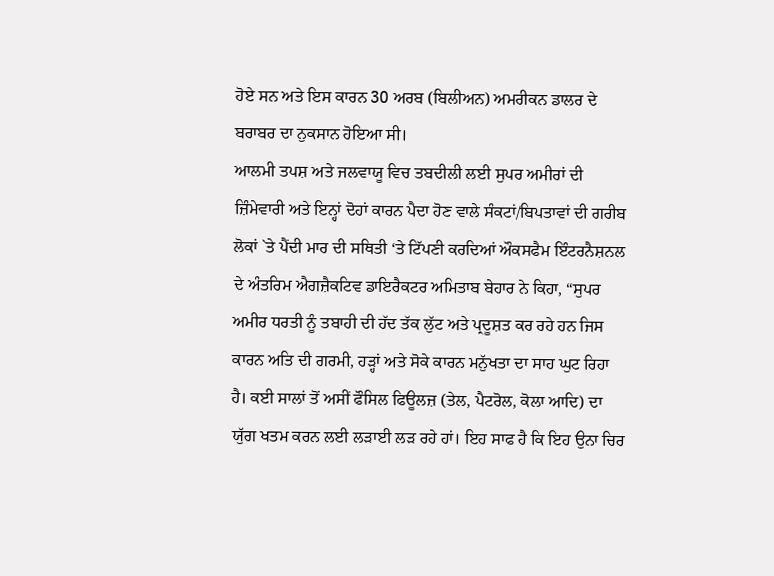ਹੋਏ ਸਨ ਅਤੇ ਇਸ ਕਾਰਨ 30 ਅਰਬ (ਬਿਲੀਅਨ) ਅਮਰੀਕਨ ਡਾਲਰ ਦੇ ਬਰਾਬਰ ਦਾ ਨੁਕਸਾਨ ਹੋਇਆ ਸੀ।
ਆਲਮੀ ਤਪਸ਼ ਅਤੇ ਜਲਵਾਯੂ ਵਿਚ ਤਬਦੀਲੀ ਲਈ ਸੁਪਰ ਅਮੀਰਾਂ ਦੀ ਜ਼ਿੰਮੇਵਾਰੀ ਅਤੇ ਇਨ੍ਹਾਂ ਦੋਹਾਂ ਕਾਰਨ ਪੈਦਾ ਹੋਣ ਵਾਲੇ ਸੰਕਟਾਂ/ਬਿਪਤਾਵਾਂ ਦੀ ਗਰੀਬ ਲੋਕਾਂ `ਤੇ ਪੈਂਦੀ ਮਾਰ ਦੀ ਸਥਿਤੀ ‘ਤੇ ਟਿੱਪਣੀ ਕਰਦਿਆਂ ਔਕਸਫੈਮ ਇੰਟਰਨੈਸ਼ਨਲ ਦੇ ਅੰਤਰਿਮ ਐਗਜ਼ੈਕਟਿਵ ਡਾਇਰੈਕਟਰ ਅਮਿਤਾਬ ਬੇਹਾਰ ਨੇ ਕਿਹਾ, “ਸੁਪਰ ਅਮੀਰ ਧਰਤੀ ਨੂੰ ਤਬਾਹੀ ਦੀ ਹੱਦ ਤੱਕ ਲੁੱਟ ਅਤੇ ਪ੍ਰਦੂਸ਼ਤ ਕਰ ਰਹੇ ਹਨ ਜਿਸ ਕਾਰਨ ਅਤਿ ਦੀ ਗਰਮੀ, ਹੜ੍ਹਾਂ ਅਤੇ ਸੋਕੇ ਕਾਰਨ ਮਨੁੱਖਤਾ ਦਾ ਸਾਹ ਘੁਟ ਰਿਹਾ ਹੈ। ਕਈ ਸਾਲਾਂ ਤੋਂ ਅਸੀਂ ਫੌਸਿਲ ਫਿਊਲਜ਼ (ਤੇਲ, ਪੈਟਰੋਲ, ਕੋਲਾ ਆਦਿ) ਦਾ ਯੁੱਗ ਖਤਮ ਕਰਨ ਲਈ ਲੜਾਈ ਲੜ ਰਹੇ ਹਾਂ। ਇਹ ਸਾਫ ਹੈ ਕਿ ਇਹ ਉਨਾ ਚਿਰ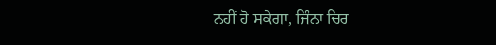ਨਹੀਂ ਹੋ ਸਕੇਗਾ, ਜਿੰਨਾ ਚਿਰ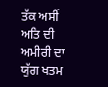ਤੱਕ ਅਸੀਂ ਅਤਿ ਦੀ ਅਮੀਰੀ ਦਾ ਯੁੱਗ ਖਤਮ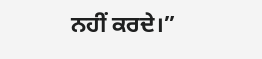ਨਹੀਂ ਕਰਦੇ।”